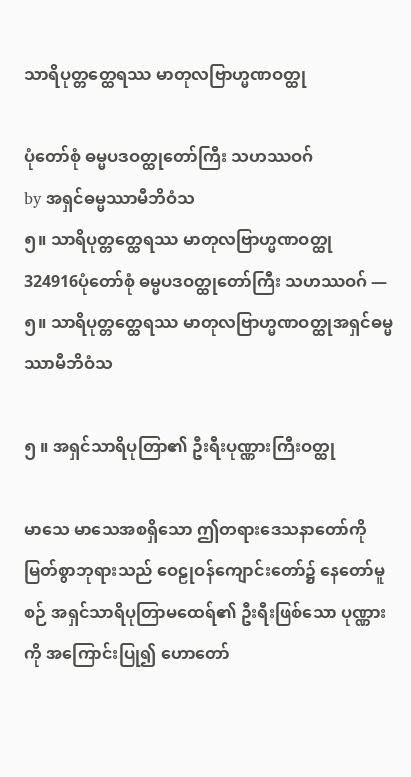သာရိပုတ္တတ္ထေရဿ မာတုလဗြာဟ္မဏဝတ္ထု

ပုံတော်စုံ ဓမ္မပဒဝတ္ထုတော်ကြီး သဟဿဝဂ်
by အရှင်ဓမ္မဿာမီဘိဝံသ
၅။ သာရိပုတ္တတ္ထေရဿ မာတုလဗြာဟ္မဏဝတ္ထု
324916ပုံတော်စုံ ဓမ္မပဒဝတ္ထုတော်ကြီး သဟဿဝဂ် — ၅။ သာရိပုတ္တတ္ထေရဿ မာတုလဗြာဟ္မဏဝတ္ထုအရှင်ဓမ္မဿာမီဘိဝံသ

၅ ။ အရှင်သာရိပုတြာ၏ ဦးရီးပုဏ္ဏားကြီးဝတ္ထု

မာသေ မာသေအစရှိသော ဤတရားဒေသနာတော်ကို မြတ်စွာဘုရားသည် ဝေဠုဝန်ကျောင်းတော်၌ နေတော်မူစဉ် အရှင်သာရိပုတြာမထေရ်၏ ဦးရီးဖြစ်သော ပုဏ္ဏားကို အကြောင်းပြု၍ ဟောတော်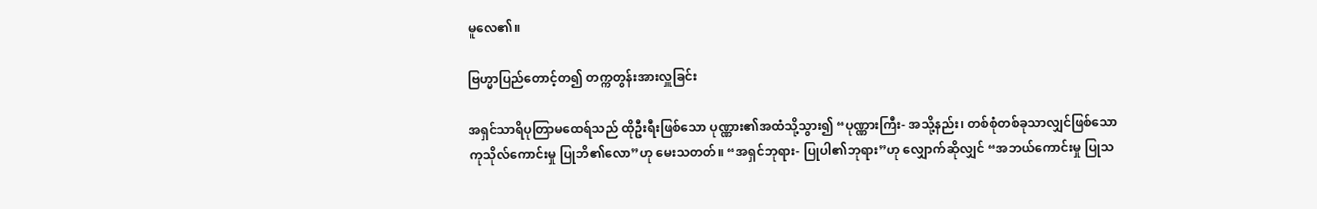မူလေ၏။

ဗြဟ္မာပြည်တောင့်တ၍ တက္ကတွန်းအားလှူခြင်း

အရှင်သာရိပုတြာမထေရ်သည် ထိုဦးရီးဖြစ်သော ပုဏ္ဏား၏အထံသို့သွား၍ “ပုဏ္ဏားကြီး- အသို့နည်း၊ တစ်စုံတစ်ခုသာလျှင်ဖြစ်သော ကုသိုလ်ကောင်းမှု ပြုဘိ၏လော”ဟု မေးသတတ်။ “အရှင်ဘုရား- ပြုပါ၏ဘုရား”ဟု လျှောက်ဆိုလျှင် “အဘယ်ကောင်းမှု ပြုသ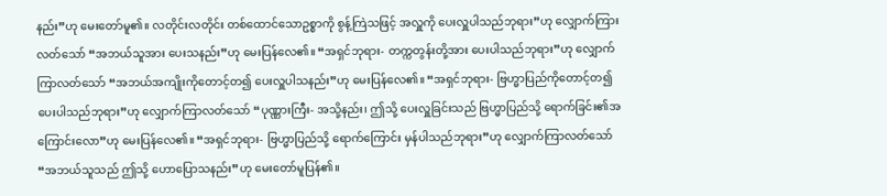နည်း”ဟု မေးတော်မူ၏။ လတိုင်းလတိုင်း တစ်ထောင်သောဥစ္စာကို စွန့်ကြဲသဖြင့် အလှူကို ပေးလှူပါသည်ဘုရား”ဟု လျှောက်ကြားလတ်သော် “အဘယ်သူအား ပေးသနည်း”ဟု မေးပြန်လေ၏။ “အရှင်ဘုရား- တက္ကတွန်းတို့အား ပေးပါသည်ဘုရား”ဟု လျှောက်ကြာလတ်သော် “အဘယ်အကျိုးကိုတောင့်တ၍ ပေးလှူပါသနည်း”ဟု မေးပြန်လေ၏။ “အရှင်ဘုရား- ဗြဟ္မာပြည်ကိုတောင့်တ၍ ပေးပါသည်ဘုရား”ဟု လျှောက်ကြာလတ်သော် “ပုဏ္ဏားကြီး- အသို့နည်း၊ ဤသို့ ပေးလှူခြင်းသည် ဗြဟ္မာပြည်သို့ ရောက်ခြင်း၏အကြောင်းလော”ဟု မေးပြန်လေ၏။ “အရှင်ဘုရား- ဗြဟ္မာပြည်သို့ ရောက်ကြောင်း မှန်ပါသည်ဘုရား”ဟု လျှောက်ကြာလတ်သော် “အဘယ်သူသည် ဤသို့ ဟောပြောသနည်း”ဟု မေးတော်မူပြန်၏။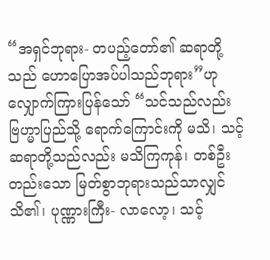“အရှင်ဘုရား- တပည့်တော်၏ ဆရာတို့သည် ဟောပြောအပ်ပါသည်ဘုရား”ဟု လျှောက်ကြားပြန်သော် “သင်သည်လည်း ဗြဟ္မာပြည်သို့ ရောက်ကြောင်းကို မသိ၊ သင့်ဆရာတို့သည်လည်း မသိကြကုန်၊ တစ်ဦးတည်းသော မြတ်စွာဘုရားသည်သာလျှင် သိ၏၊ ပုဏ္ဏားကြီး- လာလော့၊ သင့်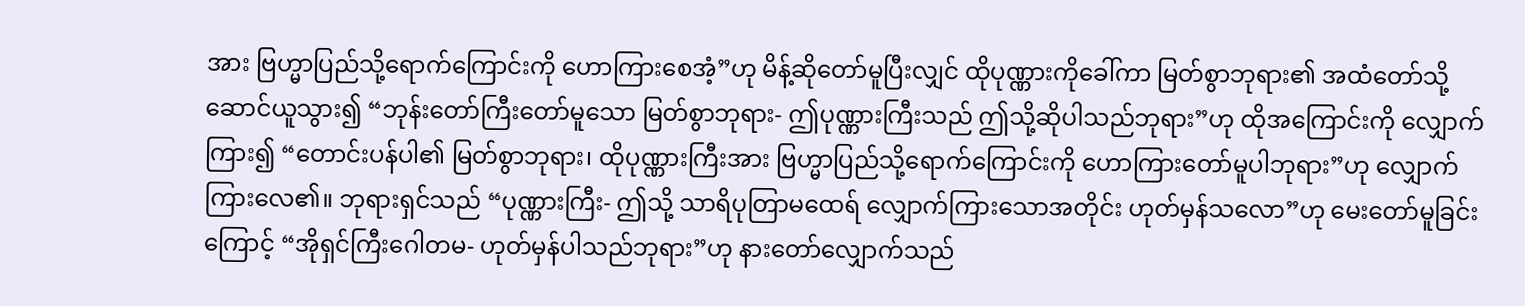အား ဗြဟ္မာပြည်သို့ရောက်ကြောင်းကို ဟောကြားစေအံ့”ဟု မိန့်ဆိုတော်မူပြီးလျှင် ထိုပုဏ္ဏားကိုခေါ်ကာ မြတ်စွာဘုရား၏ အထံတော်သို့ ဆောင်ယူသွား၍ “ဘုန်းတော်ကြီးတော်မူသော မြတ်စွာဘုရား- ဤပုဏ္ဏားကြီးသည် ဤသို့ဆိုပါသည်ဘုရား”ဟု ထိုအကြောင်းကို လျှောက်ကြား၍ “တောင်းပန်ပါ၏ မြတ်စွာဘုရား၊ ထိုပုဏ္ဏားကြီးအား ဗြဟ္မာပြည်သို့ရောက်ကြောင်းကို ဟောကြားတော်မူပါဘုရား”ဟု လျှောက်ကြားလေ၏။ ဘုရားရှင်သည် “ပုဏ္ဏားကြီး- ဤသို့ သာရိပုတြာမထေရ် လျှောက်ကြားသောအတိုင်း ဟုတ်မှန်သလော”ဟု မေးတော်မူခြင်းကြောင့် “အိုရှင်ကြီးဂေါတမ- ဟုတ်မှန်ပါသည်ဘုရား”ဟု နားတော်လျှောက်သည်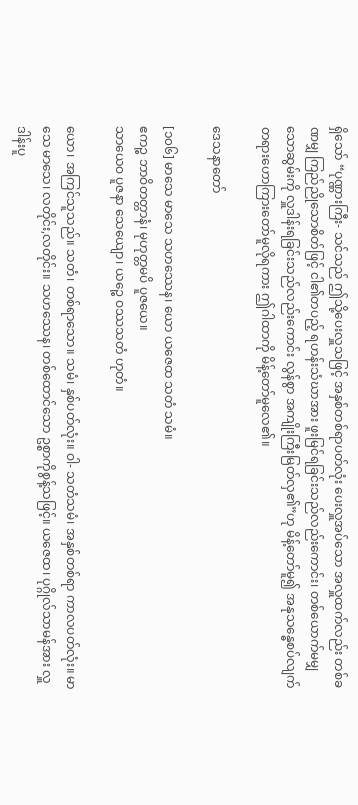ရှိသော် “ပုဏ္ဏားကြီး- သင်သည် ဤသို့ပေးလှူသဖြင့် အနှစ်တစ်ရာပတ်လုံး ပေးလှူအပ်သော အလှူထက်လည်း တစ်ခဏမျှ ကြည်ညိုသောစိတ်ဖြင့် ငါ၏တပည့် ရဟန်းသံဃာအား ဖူးမြင်ရခြင်းသည်လည်းကောင်း၊ တစ်ယောက်မမျှသောဆွမ်းကို လှူဒါန်းရခြင်းသည်လည်းကောင်း လွန်စွာ အကျိုးကြီးမြတ်လှ၏”ဟု မိန့်တော်မူ၍ အနုသန္ဓေစပ်လျက် တရားဟောကြားတော်မူလိုရကား ဤဂါထာကို မိန့်တော်မူလေ၏။

ဒေသနာတော်

[၁၀၆] မာသေ မာသေ သဟဿေန၊ ယော ယဇေထ သတံ သမံ။
ဧကဉ္စ ဘာဝိတတ္တာနံ၊ မုဟုတ္တမပိ ပူဇယေ။
သာယေဝ ပူဇနာ သေယျော၊ ယဉ္စေ ဝဿသတံ ဟုတံ။

ယော၊ အကြင်သူသည်။ သတံ၊ တစ်ရာသော။ သမံ၊ နှစ်ပတ်လုံး။ ဝါ- သတံသမံ၊ အနှစ်တစ်ရာ ကာလပတ်လုံး။ မာသေ မာသေ၊ လတိုင်း,လတိုင်း။ သဟဿေန၊ တစ်ထောင်သော ဥစ္စာကိုစွန့်သဖြင့်။ ယဇေထ၊ ပုဂ္ဂိုလ်သာမန်အား လှူဒါန်းပူ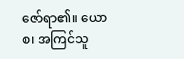ဇော်ရာ၏။ ယော စ၊ အကြင်သူ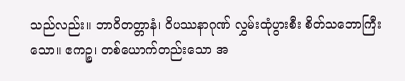သည်လည်း။ ဘာဝိတတ္တာနံ၊ ဝိပဿနာဂုဏ် လွှမ်းထုံပွားစီး စိတ်သဘောကြီးသော။ ဧကဉ္စ၊ တစ်ယောက်တည်းသော အ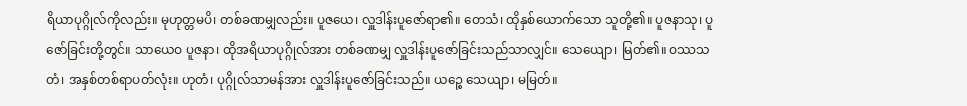ရိယာပုဂ္ဂိုလ်ကိုလည်း။ မုဟုတ္တမပိ၊ တစ်ခဏမျှလည်း။ ပူဇယေ၊ လှူဒါန်းပူဇော်ရာ၏။ တေသံ၊ ထိုနှစ်ယောက်သော သူတို့၏။ ပူဇနာသု၊ ပူဇော်ခြင်းတို့တွင်။ သာယေဝ ပူဇနာ၊ ထိုအရိယာပုဂ္ဂိုလ်အား တစ်ခဏမျှ လှူဒါန်းပူဇော်ခြင်းသည်သာလျှင်။ သေယျော၊ မြတ်၏။ ဝဿသတံ၊ အနှစ်တစ်ရာပတ်လုံး။ ဟုတံ၊ ပုဂ္ဂိုလ်သာမန်အား လှူဒါန်းပူဇော်ခြင်းသည်။ ယဉ္စေ သေယျာ၊ မမြတ်။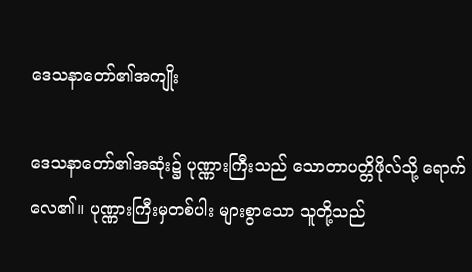ဒေသနာတော်၏အကျိုး

ဒေသနာတော်၏အဆုံး၌ ပုဏ္ဏားကြီးသည် သောတာပတ္တိဖိုလ်သို့ ရောက်လေ၏။ ပုဏ္ဏားကြီးမှတစ်ပါး များစွာသော သူတို့သည်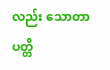လည်း သောတာပတ္တိ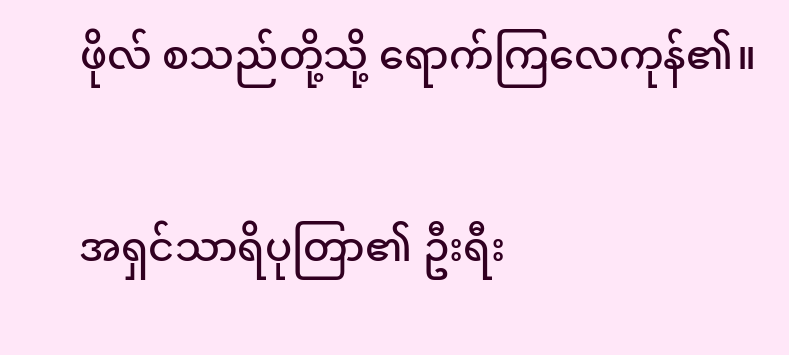ဖိုလ် စသည်တို့သို့ ရောက်ကြလေကုန်၏။

အရှင်သာရိပုတြာ၏ ဦးရီး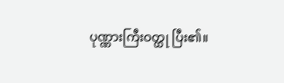ပုဏ္ဏားကြီးဝတ္ထု ပြီး၏။